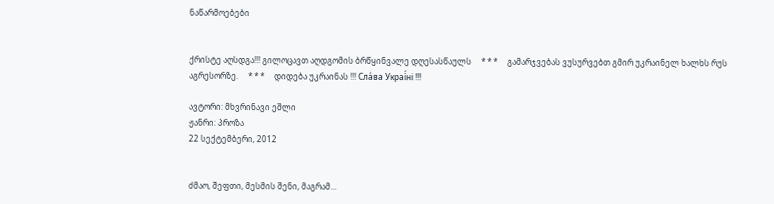ნაწარმოებები


ქრისტე აღსდგა!!! გილოცავთ აღდგომის ბრწყინვალე დღესასწაულს     * * *     გამარჯვებას ვუსურვებთ გმირ უკრაინელ ხალხს რუს აგრესორზე.     * * *     დიდება უკრაინას !!! Сла́ва Украї́ні !!!

ავტორი: მხვრინავი ეშლი
ჟანრი: პროზა
22 სექტემბერი, 2012


ძმაო, შეფთი, მესმის შენი, მაგრამ...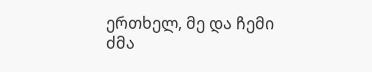ერთხელ, მე და ჩემი ძმა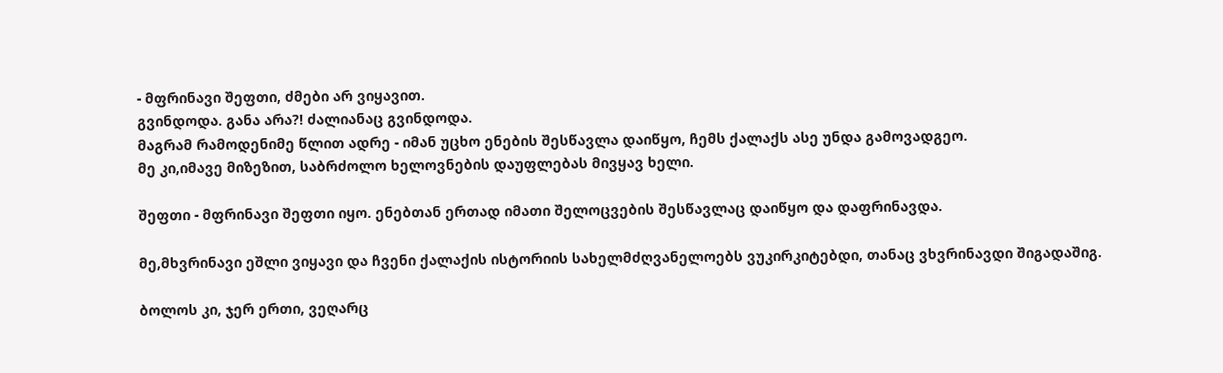- მფრინავი შეფთი, ძმები არ ვიყავით.
გვინდოდა. განა არა?! ძალიანაც გვინდოდა.
მაგრამ რამოდენიმე წლით ადრე - იმან უცხო ენების შესწავლა დაიწყო, ჩემს ქალაქს ასე უნდა გამოვადგეო.
მე კი,იმავე მიზეზით, საბრძოლო ხელოვნების დაუფლებას მივყავ ხელი.

შეფთი - მფრინავი შეფთი იყო. ენებთან ერთად იმათი შელოცვების შესწავლაც დაიწყო და დაფრინავდა.

მე,მხვრინავი ეშლი ვიყავი და ჩვენი ქალაქის ისტორიის სახელმძღვანელოებს ვუკირკიტებდი, თანაც ვხვრინავდი შიგადაშიგ.

ბოლოს კი, ჯერ ერთი, ვეღარც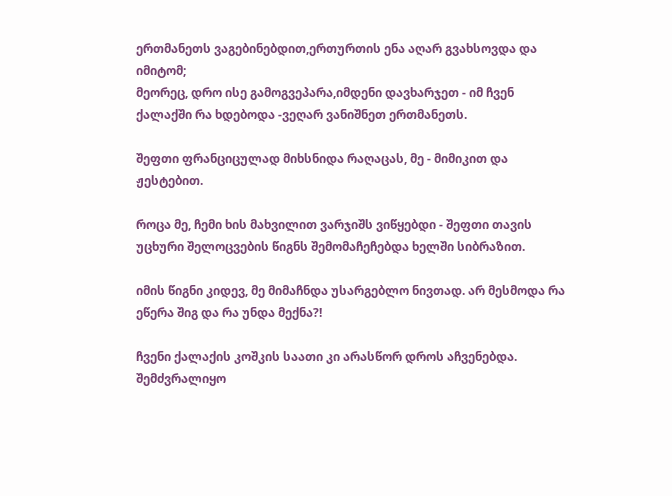ერთმანეთს ვაგებინებდით,ერთურთის ენა აღარ გვახსოვდა და იმიტომ;
მეორეც, დრო ისე გამოგვეპარა,იმდენი დავხარჯეთ - იმ ჩვენ ქალაქში რა ხდებოდა -ვეღარ ვანიშნეთ ერთმანეთს.

შეფთი ფრანციცულად მიხსნიდა რაღაცას, მე - მიმიკით და ჟესტებით.

როცა მე, ჩემი ხის მახვილით ვარჯიშს ვიწყებდი - შეფთი თავის უცხური შელოცვების წიგნს შემომაჩეჩებდა ხელში სიბრაზით.

იმის წიგნი კიდევ, მე მიმაჩნდა უსარგებლო ნივთად. არ მესმოდა რა ეწერა შიგ და რა უნდა მექნა?!

ჩვენი ქალაქის კოშკის საათი კი არასწორ დროს აჩვენებდა.
შემძვრალიყო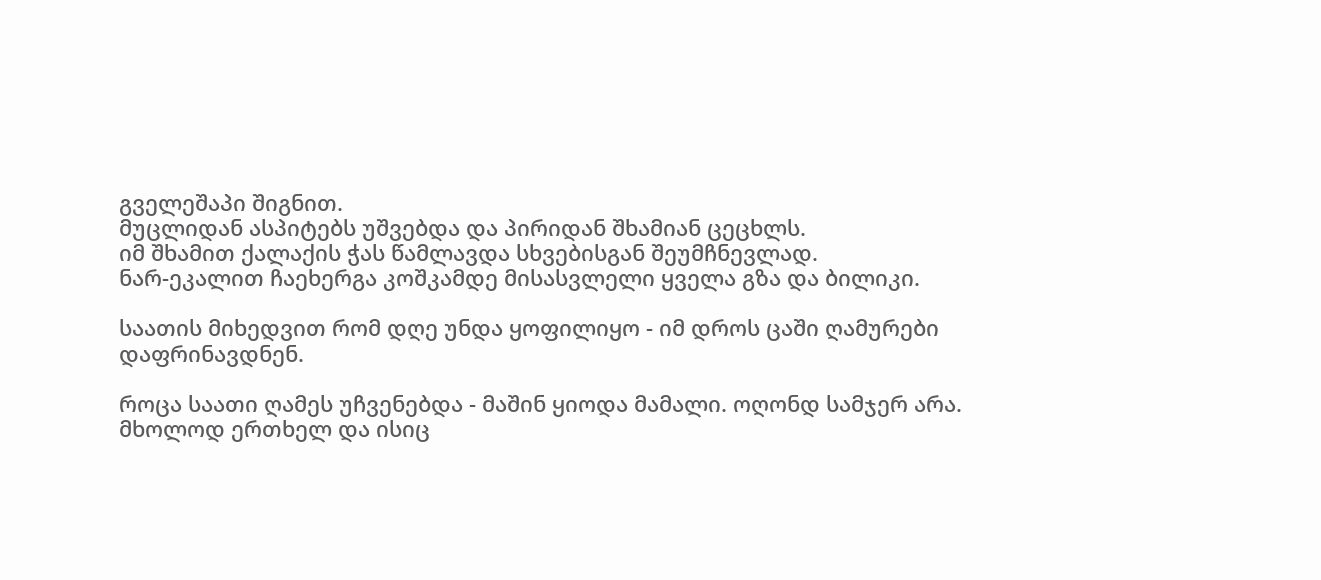გველეშაპი შიგნით.
მუცლიდან ასპიტებს უშვებდა და პირიდან შხამიან ცეცხლს.
იმ შხამით ქალაქის ჭას წამლავდა სხვებისგან შეუმჩნევლად.
ნარ-ეკალით ჩაეხერგა კოშკამდე მისასვლელი ყველა გზა და ბილიკი.

საათის მიხედვით რომ დღე უნდა ყოფილიყო - იმ დროს ცაში ღამურები დაფრინავდნენ.

როცა საათი ღამეს უჩვენებდა - მაშინ ყიოდა მამალი. ოღონდ სამჯერ არა. მხოლოდ ერთხელ და ისიც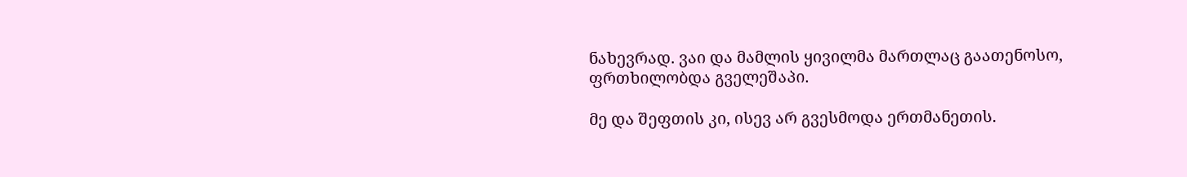ნახევრად. ვაი და მამლის ყივილმა მართლაც გაათენოსო, ფრთხილობდა გველეშაპი.

მე და შეფთის კი, ისევ არ გვესმოდა ერთმანეთის.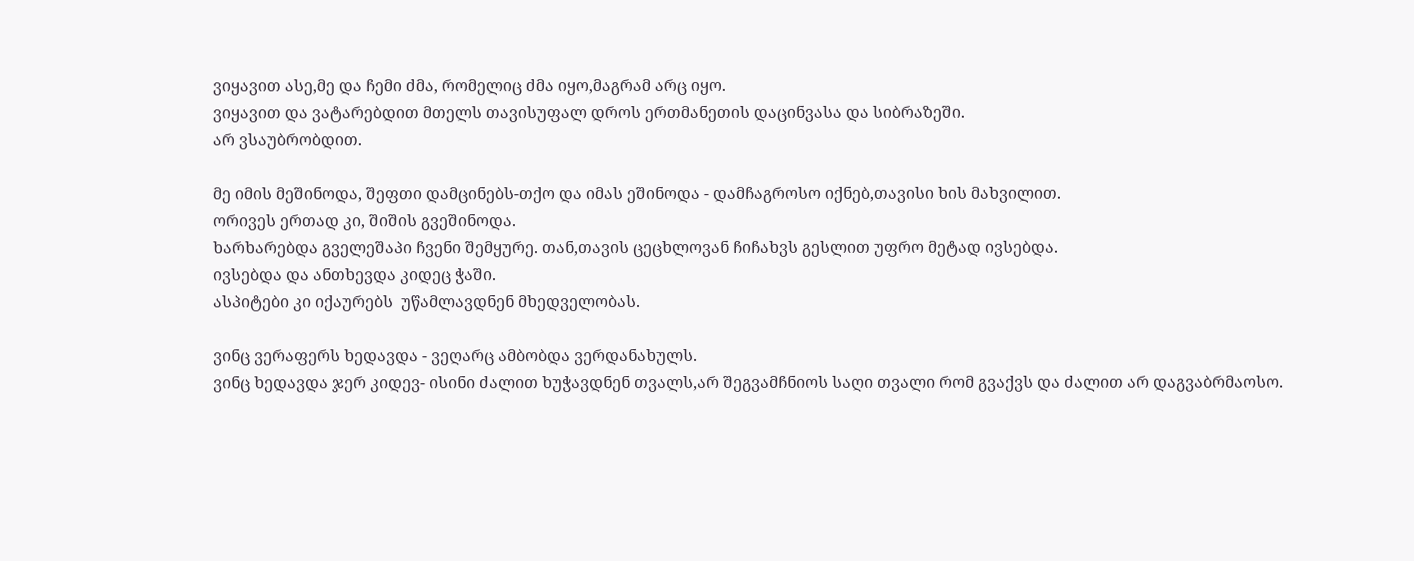ვიყავით ასე,მე და ჩემი ძმა, რომელიც ძმა იყო,მაგრამ არც იყო.
ვიყავით და ვატარებდით მთელს თავისუფალ დროს ერთმანეთის დაცინვასა და სიბრაზეში.
არ ვსაუბრობდით.

მე იმის მეშინოდა, შეფთი დამცინებს-თქო და იმას ეშინოდა - დამჩაგროსო იქნებ,თავისი ხის მახვილით.
ორივეს ერთად კი, შიშის გვეშინოდა.
ხარხარებდა გველეშაპი ჩვენი შემყურე. თან,თავის ცეცხლოვან ჩიჩახვს გესლით უფრო მეტად ივსებდა.
ივსებდა და ანთხევდა კიდეც ჭაში.
ასპიტები კი იქაურებს  უწამლავდნენ მხედველობას.

ვინც ვერაფერს ხედავდა - ვეღარც ამბობდა ვერდანახულს.
ვინც ხედავდა ჯერ კიდევ- ისინი ძალით ხუჭავდნენ თვალს,არ შეგვამჩნიოს საღი თვალი რომ გვაქვს და ძალით არ დაგვაბრმაოსო.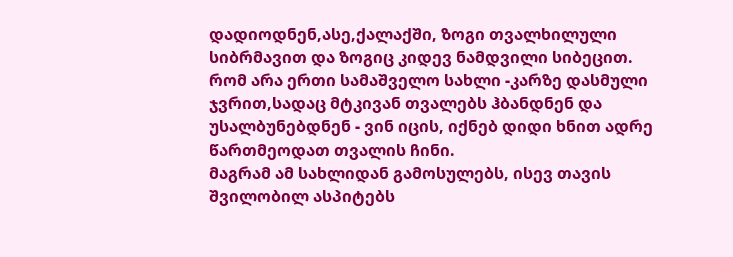დადიოდნენ,ასე,ქალაქში, ზოგი თვალხილული სიბრმავით და ზოგიც კიდევ ნამდვილი სიბეცით.
რომ არა ერთი სამაშველო სახლი -კარზე დასმული ჯვრით,სადაც მტკივან თვალებს ჰბანდნენ და უსალბუნებდნენ - ვინ იცის, იქნებ დიდი ხნით ადრე წართმეოდათ თვალის ჩინი.
მაგრამ ამ სახლიდან გამოსულებს, ისევ თავის შვილობილ ასპიტებს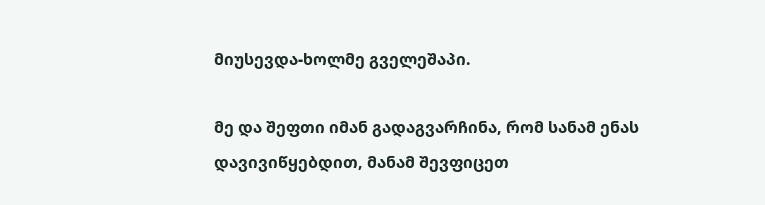მიუსევდა-ხოლმე გველეშაპი.

მე და შეფთი იმან გადაგვარჩინა, რომ სანამ ენას დავივიწყებდით, მანამ შევფიცეთ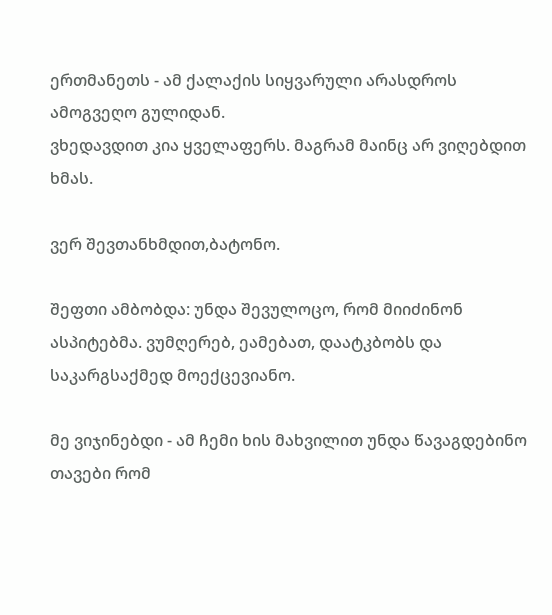ერთმანეთს - ამ ქალაქის სიყვარული არასდროს ამოგვეღო გულიდან.
ვხედავდით კია ყველაფერს. მაგრამ მაინც არ ვიღებდით ხმას.

ვერ შევთანხმდით,ბატონო.

შეფთი ამბობდა: უნდა შევულოცო, რომ მიიძინონ ასპიტებმა. ვუმღერებ, ეამებათ, დაატკბობს და საკარგსაქმედ მოექცევიანო.

მე ვიჯინებდი - ამ ჩემი ხის მახვილით უნდა წავაგდებინო თავები რომ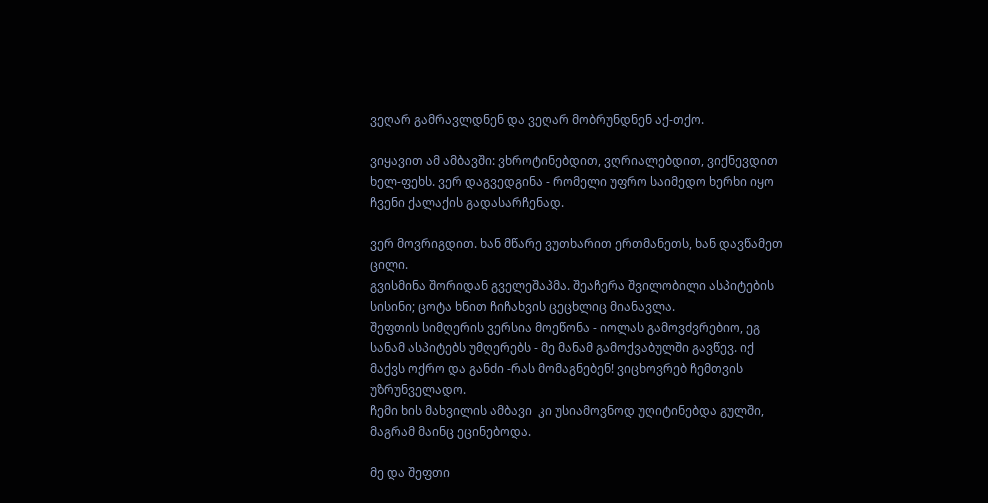ვეღარ გამრავლდნენ და ვეღარ მობრუნდნენ აქ-თქო.

ვიყავით ამ ამბავში: ვხროტინებდით, ვღრიალებდით, ვიქნევდით ხელ-ფეხს. ვერ დაგვედგინა - რომელი უფრო საიმედო ხერხი იყო ჩვენი ქალაქის გადასარჩენად.

ვერ მოვრიგდით. ხან მწარე ვუთხარით ერთმანეთს, ხან დავწამეთ ცილი.
გვისმინა შორიდან გველეშაპმა. შეაჩერა შვილობილი ასპიტების სისინი; ცოტა ხნით ჩიჩახვის ცეცხლიც მიანავლა.
შეფთის სიმღერის ვერსია მოეწონა - იოლას გამოვძვრებიო, ეგ სანამ ასპიტებს უმღერებს - მე მანამ გამოქვაბულში გავწევ. იქ მაქვს ოქრო და განძი -რას მომაგნებენ! ვიცხოვრებ ჩემთვის უზრუნველადო.
ჩემი ხის მახვილის ამბავი  კი უსიამოვნოდ უღიტინებდა გულში, მაგრამ მაინც ეცინებოდა.

მე და შეფთი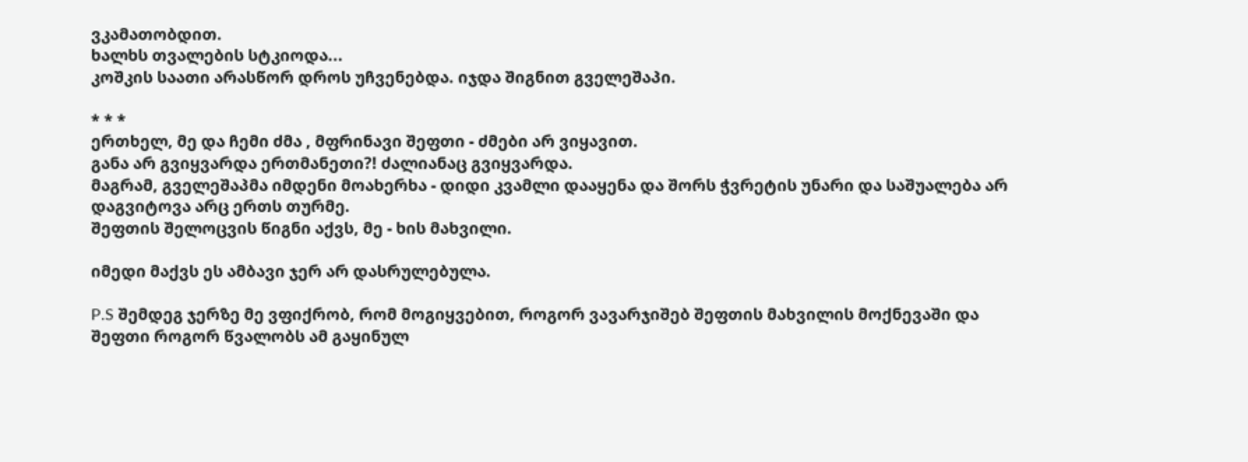ვკამათობდით.
ხალხს თვალების სტკიოდა...
კოშკის საათი არასწორ დროს უჩვენებდა. იჯდა შიგნით გველეშაპი.

* * *
ერთხელ, მე და ჩემი ძმა , მფრინავი შეფთი - ძმები არ ვიყავით.
განა არ გვიყვარდა ერთმანეთი?! ძალიანაც გვიყვარდა.
მაგრამ, გველეშაპმა იმდენი მოახერხა - დიდი კვამლი დააყენა და შორს ჭვრეტის უნარი და საშუალება არ დაგვიტოვა არც ერთს თურმე.
შეფთის შელოცვის წიგნი აქვს, მე - ხის მახვილი.

იმედი მაქვს ეს ამბავი ჯერ არ დასრულებულა.

P.S შემდეგ ჯერზე მე ვფიქრობ, რომ მოგიყვებით, როგორ ვავარჯიშებ შეფთის მახვილის მოქნევაში და შეფთი როგორ წვალობს ამ გაყინულ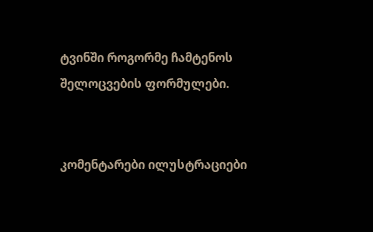ტვინში როგორმე ჩამტენოს შელოცვების ფორმულები.


კომენტარები ილუსტრაციები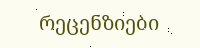რეცენზიები